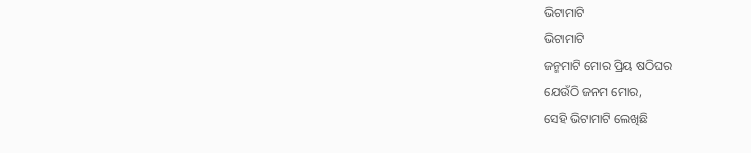ଭିଟାମାଟି
ଭିଟାମାଟି
ଜନ୍ମମାଟି ମୋର ପ୍ରିୟ ଷଠିଘର
ଯେଉଁଠି ଜନମ ମୋର,
ସେହି ଭିଟାମାଟି ଲେଖିଛି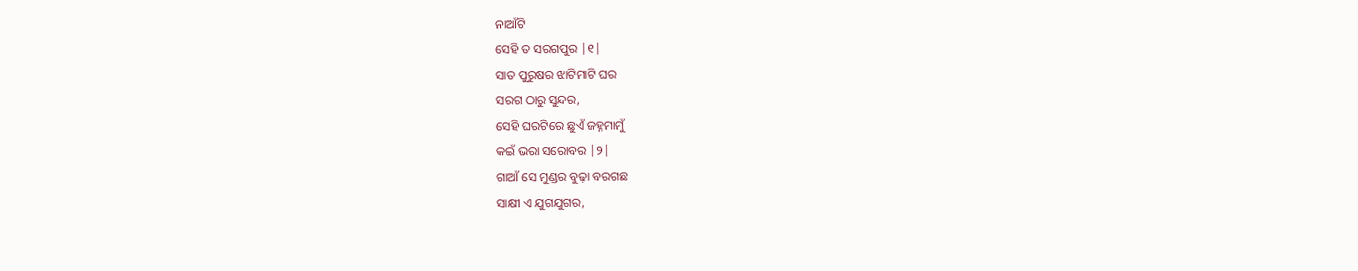ନାଆଁଟି
ସେହି ତ ସରଗପୁର |୧|
ସାତ ପୁରୁଷର ଝାଟିମାଟି ଘର
ସରଗ ଠାରୁ ସୁନ୍ଦର,
ସେହି ଘରଟିରେ ଛୁଏଁ ଜହ୍ନମାମୁଁ
କଇଁ ଭରା ସରୋବର |୨|
ଗାଆଁ ସେ ମୁଣ୍ଡର ବୁଢ଼ା ବରଗଛ
ସାକ୍ଷୀ ଏ ଯୁଗଯୁଗର,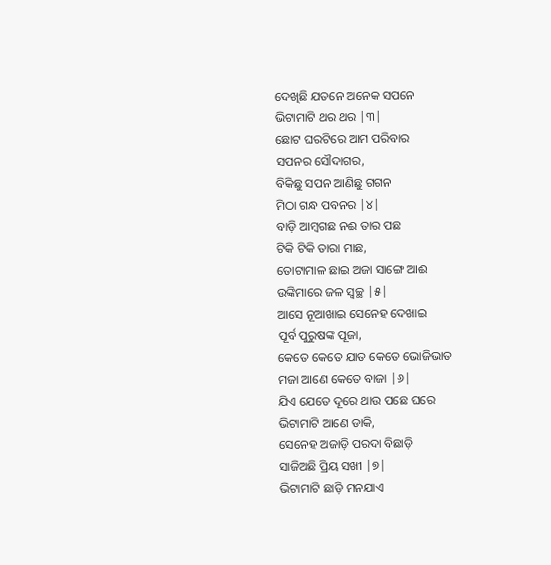ଦେଖିଛି ଯତନେ ଅନେକ ସପନେ
ଭିଟାମାଟି ଥର ଥର |୩|
ଛୋଟ ଘରଟିରେ ଆମ ପରିବାର
ସପନର ସୌଦାଗର,
ବିକିଛୁ ସପନ ଆଣିଛୁ ଗଗନ
ମିଠା ଗନ୍ଧ ପବନର |୪|
ବାଡ଼ି ଆମ୍ବଗଛ ନଈ ତାର ପଛ
ଟିକି ଟିକି ତାରା ମାଛ,
ତୋଟାମାଳ ଛାଇ ଅଜା ସାଙ୍ଗେ ଆଈ
ଉଙ୍କିମାରେ ଜଳ ସ୍ବଚ୍ଛ |୫|
ଆସେ ନୂଆଖାଇ ସେନେହ ଦେଖାଇ
ପୂର୍ବ ପୁରୁଷଙ୍କ ପୂଜା,
କେତେ କେତେ ଯାତ କେତେ ଭୋଜିଭାତ
ମଜା ଆଣେ କେତେ ବାଜା |୬|
ଯିଏ ଯେତେ ଦୂରେ ଥାଉ ପଛେ ଘରେ
ଭିଟାମାଟି ଆଣେ ଡାକି,
ସେନେହ ଅଜାଡ଼ି ପରଦା ବିଛାଡ଼ି
ସାଜିଅଛି ପ୍ରିୟ ସଖୀ |୭|
ଭିଟାମାଟି ଛାଡ଼ି ମନଯାଏ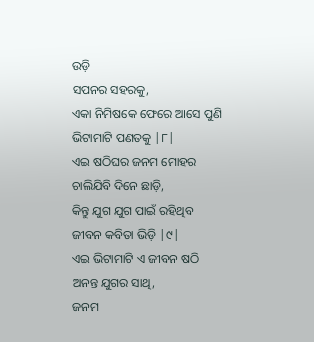ଉଡ଼ି
ସପନର ସହରକୁ,
ଏକା ନିମିଷକେ ଫେରେ ଆସେ ପୁଣି
ଭିଟାମାଟି ପଣତକୁ |୮|
ଏଇ ଷଠିଘର ଜନମ ମୋହର
ଚାଲିଯିବି ଦିନେ ଛାଡ଼ି,
କିନ୍ତୁ ଯୁଗ ଯୁଗ ପାଇଁ ରହିଥିବ
ଜୀବନ କବିତା ଭିଡ଼ି |୯|
ଏଇ ଭିଟାମାଟି ଏ ଜୀବନ ଷଠି
ଅନନ୍ତ ଯୁଗର ସାଥି,
ଜନମ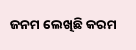ଜନମ ଲେଖିଛି କରମ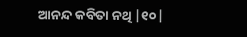ଆନନ୍ଦ କବିତା ନଥି |୧୦|